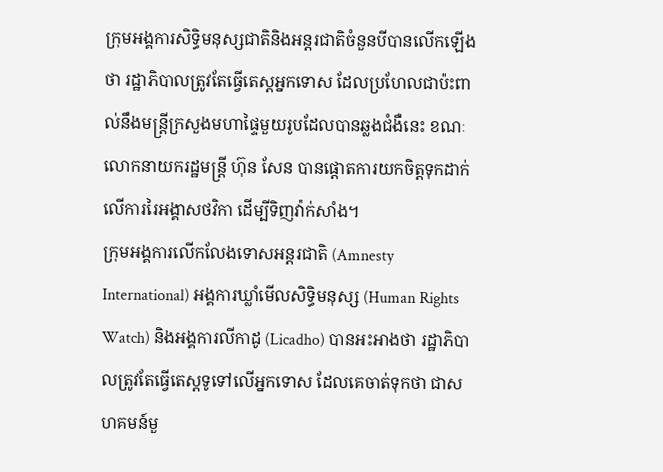ក្រុមអង្គការសិទ្ធិមនុស្សជាតិនិងអន្តរជាតិចំនួនបីបានលើកឡើងថា រដ្ឋាភិបាលត្រូវតែធ្វើតេស្តអ្នកទោស ដែលប្រហែលជាប៉ះពាល់នឹងមន្ត្រីក្រសួងមហាផ្ទៃមួយរូបដែលបានឆ្លងជំងឺនេះ ខណៈលោកនាយករដ្ឋមន្ត្រី ហ៊ុន សែន បានផ្តោតការយកចិត្តទុកដាក់លើការរៃអង្គាសថវិកា ដើម្បីទិញវ៉ាក់សាំង។
ក្រុមអង្គការលើកលែងទោសអន្តរជាតិ (Amnesty International) អង្គការឃ្លាំមើលសិទ្ធិមនុស្ស (Human Rights Watch) និងអង្គការលីកាដូ (Licadho) បានអះអាងថា រដ្ឋាភិបាលត្រូវតែធ្វើតេស្តទូទៅលើអ្នកទោស ដែលគេចាត់ទុកថា ជាសហគមន៍មួ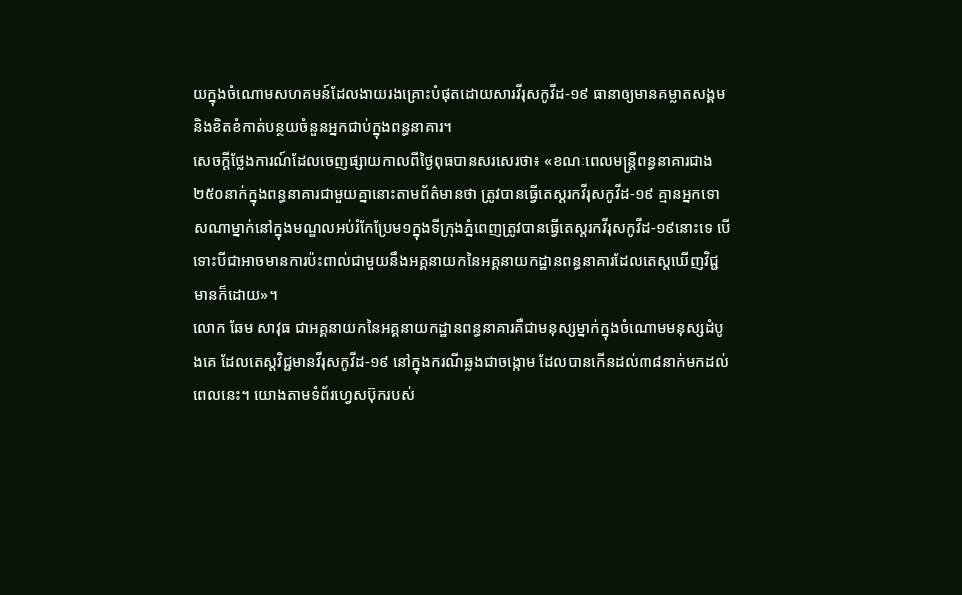យក្នុងចំណោមសហគមន៍ដែលងាយរងគ្រោះបំផុតដោយសារវីរុសកូវីដ-១៩ ធានាឲ្យមានគម្លាតសង្គមនិងខិតខំកាត់បន្ថយចំនួនអ្នកជាប់ក្នុងពន្ធនាគារ។
សេចក្តីថ្លែងការណ៍ដែលចេញផ្សាយកាលពីថ្ងៃពុធបានសរសេរថា៖ «ខណៈពេលមន្ត្រីពន្ធនាគារជាង២៥០នាក់ក្នុងពន្ធនាគារជាមួយគ្នានោះតាមព័ត៌មានថា ត្រូវបានធ្វើតេស្តរកវីរុសកូវីដ-១៩ គ្មានអ្នកទោសណាម្នាក់នៅក្នុងមណ្ឌលអប់រំកែប្រែម១ក្នុងទីក្រុងភ្នំពេញត្រូវបានធ្វើតេស្តរកវីរុសកូវីដ-១៩នោះទេ បើទោះបីជាអាចមានការប៉ះពាល់ជាមួយនឹងអគ្គនាយកនៃអគ្គនាយកដ្ឋានពន្ធនាគារដែលតេស្តឃើញវិជ្ជមានក៏ដោយ»។
លោក ឆែម សាវុធ ជាអគ្គនាយកនៃអគ្គនាយកដ្ឋានពន្ធនាគារគឺជាមនុស្សម្នាក់ក្នុងចំណោមមនុស្សដំបូងគេ ដែលតេស្តវិជ្ជមានវីរុសកូវីដ-១៩ នៅក្នុងករណីឆ្លងជាចង្កោម ដែលបានកើនដល់៣៨នាក់មកដល់ពេលនេះ។ យោងតាមទំព័រហ្វេសប៊ុករបស់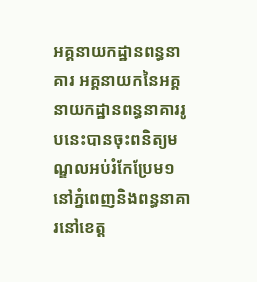អគ្គនាយកដ្ឋានពន្ធនាគារ អគ្គនាយកនៃអគ្គនាយកដ្ឋានពន្ធនាគាររូបនេះបានចុះពនិត្យមណ្ឌលអប់រំកែប្រែម១នៅភ្នំពេញនិងពន្ធនាគារនៅខេត្ត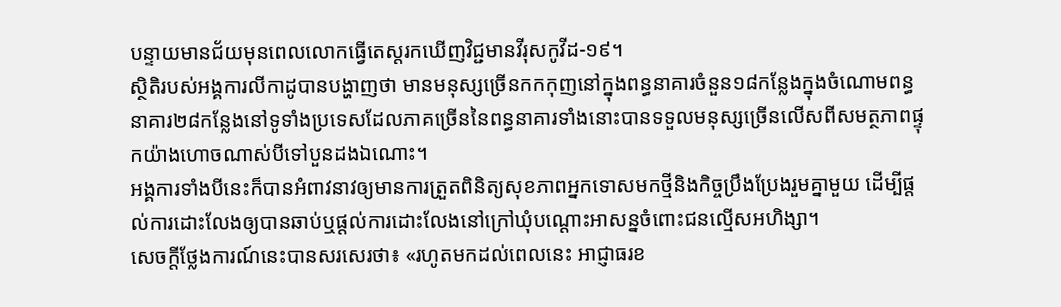បន្ទាយមានជ័យមុនពេលលោកធ្វើតេស្តរកឃើញវិជ្ជមានវីរុសកូវីដ-១៩។
ស្ថិតិរបស់អង្គការលីកាដូបានបង្ហាញថា មានមនុស្សច្រើនកកកុញនៅក្នុងពន្ធនាគារចំនួន១៨កន្លែងក្នុងចំណោមពន្ធនាគារ២៨កន្លែងនៅទូទាំងប្រទេសដែលភាគច្រើននៃពន្ធនាគារទាំងនោះបានទទួលមនុស្សច្រើនលើសពីសមត្ថភាពផ្ទុកយ៉ាងហោចណាស់បីទៅបួនដងឯណោះ។
អង្គការទាំងបីនេះក៏បានអំពាវនាវឲ្យមានការត្រួតពិនិត្យសុខភាពអ្នកទោសមកថ្មីនិងកិច្ចប្រឹងប្រែងរួមគ្នាមួយ ដើម្បីផ្តល់ការដោះលែងឲ្យបានឆាប់ឬផ្តល់ការដោះលែងនៅក្រៅឃុំបណ្តោះអាសន្នចំពោះជនល្មើសអហិង្សា។
សេចក្តីថ្លែងការណ៍នេះបានសរសេរថា៖ «រហូតមកដល់ពេលនេះ អាជ្ញាធរខ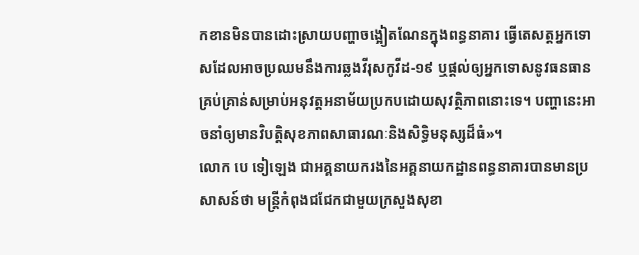កខានមិនបានដោះស្រាយបញ្ហាចង្អៀតណែនក្នុងពន្ធនាគារ ធ្វើតេសត្តអ្នកទោសដែលអាចប្រឈមនឹងការឆ្លងវីរុសកូវីដ-១៩ ឬផ្តល់ឲ្យអ្នកទោសនូវធនធានគ្រប់គ្រាន់សម្រាប់អនុវត្តអនាម័យប្រកបដោយសុវត្ថិភាពនោះទេ។ បញ្ហានេះអាចនាំឲ្យមានវិបត្តិសុខភាពសាធារណៈនិងសិទ្ធិមនុស្សដ៏ធំ»។
លោក បេ ទៀឡេង ជាអគ្គនាយករងនៃអគ្គនាយកដ្ឋានពន្ធនាគារបានមានប្រសាសន៍ថា មន្ត្រីកំពុងជជែកជាមួយក្រសួងសុខា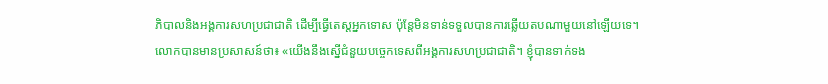ភិបាលនិងអង្គការសហប្រជាជាតិ ដើម្បីធ្វើតេស្តអ្នកទោស ប៉ុន្តែមិនទាន់ទទួលបានការឆ្លើយតបណាមួយនៅឡើយទេ។
លោកបានមានប្រសាសន៍ថា៖ «យើងនឹងស្នើជំនួយបច្ចេកទេសពីអង្គការសហប្រជាជាតិ។ ខ្ញុំបានទាក់ទង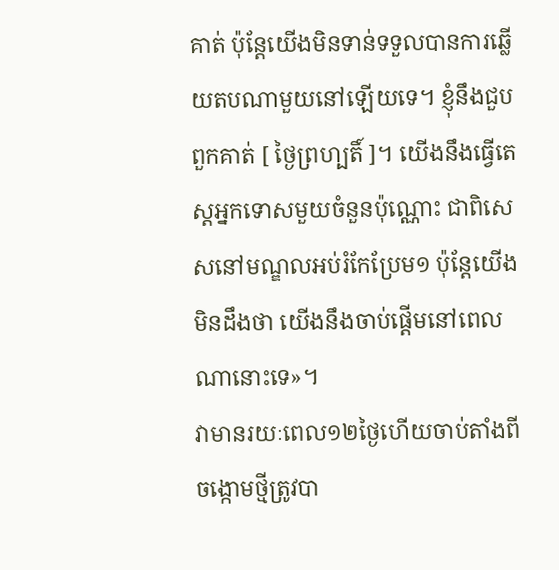គាត់ ប៉ុន្តែយើងមិនទាន់ទទួលបានការឆ្លើយតបណាមួយនៅឡើយទេ។ ខ្ញុំនឹងជួបពួកគាត់ [ ថ្ងៃព្រហ្បតិ៍ ]។ យើងនឹងធ្វើតេស្តអ្នកទោសមួយចំនួនប៉ុណ្ណោះ ជាពិសេសនៅមណ្ឌលអប់រំកែប្រែម១ ប៉ុន្តែយើងមិនដឹងថា យើងនឹងចាប់ផ្តើមនៅពេលណានោះទេ»។
វាមានរយៈពេល១២ថ្ងៃហើយចាប់តាំងពីចង្កោមថ្មីត្រូវបា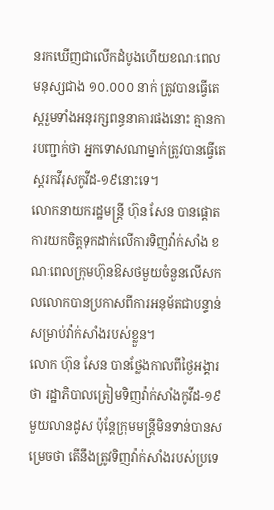នរកឃើញជាលើកដំបូងហើយខណៈពេលមនុស្សជាង ១០.០០០ នាក់ ត្រូវបានធ្វើតេស្តរួមទាំងអនុរក្សពន្ធនាគារផងនោះ គ្មានការបញ្ជាក់ថា អ្នកទោសណាម្នាក់ត្រូវបានធ្វើតេស្តរកវីរុសកូវីដ-១៩នោះទេ។
លោកនាយករដ្ឋមន្ត្រី ហ៊ុន សែន បានផ្តោតការយកចិត្តទុកដាក់លើការទិញវ៉ាក់សាំង ខណៈពេលក្រុមហ៊ុនឱសថមួយចំនួនលើសកលលោកបានប្រកាសពីការអនុម័តជាបន្ទាន់សម្រាប់វ៉ាក់សាំងរបស់ខ្លួន។
លោក ហ៊ុន សែន បានថ្លែងកាលពីថ្ងៃអង្គារថា រដ្ឋាភិបាលត្រៀមទិញវ៉ាក់សាំងកូវីដ-១៩ មួយលានដូស ប៉ុន្តែក្រុមមន្ត្រីមិនទាន់បានសម្រេចថា តើនឹងត្រូវទិញវ៉ាក់សាំងរបស់ប្រទេ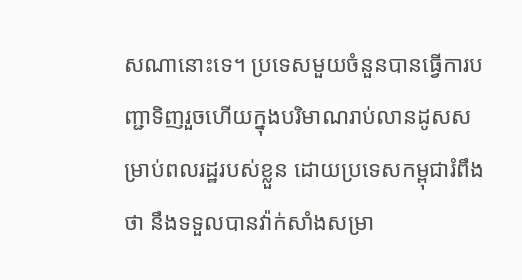សណានោះទេ។ ប្រទេសមួយចំនួនបានធ្វើការបញ្ជាទិញរួចហើយក្នុងបរិមាណរាប់លានដូសសម្រាប់ពលរដ្ឋរបស់ខ្លួន ដោយប្រទេសកម្ពុជារំពឹងថា នឹងទទួលបានវ៉ាក់សាំងសម្រា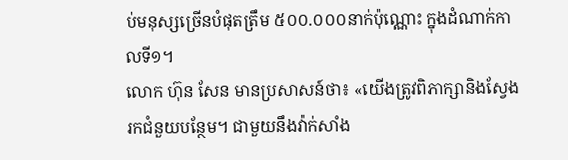ប់មនុស្សច្រើនបំផុតត្រឹម ៥០០.០០០នាក់ប៉ុណ្ណោះ ក្នុងដំណាក់កាលទី១។
លោក ហ៊ុន សែន មានប្រសាសន៍ថា៖ «យើងត្រូវពិភាក្សានិងស្វែងរកជំនួយបន្ថែម។ ជាមួយនឹងវ៉ាក់សាំង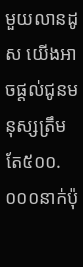មួយលានដូស យើងអាចផ្តល់ជូនមនុស្សត្រឹមតែ៥០០.០០០នាក់ប៉ុ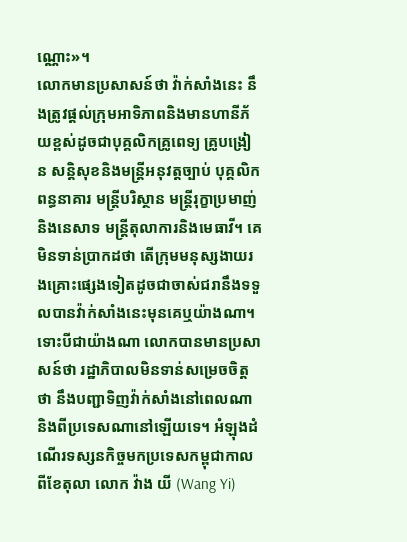ណ្ណោះ»។
លោកមានប្រសាសន៍ថា វ៉ាក់សាំងនេះ នឹងត្រូវផ្តល់ក្រុមអាទិភាពនិងមានហានីភ័យខ្ពស់ដូចជាបុគ្គលិកគ្រូពេទ្យ គ្រូបង្រៀន សន្តិសុខនិងមន្ត្រីអនុវត្តច្បាប់ បុគ្គលិកពន្ធនាគារ មន្ត្រីបរិស្ថាន មន្ត្រីរុក្ខាប្រមាញ់និងនេសាទ មន្ត្រីតុលាការនិងមេធាវី។ គេមិនទាន់ប្រាកដថា តើក្រុមមនុស្សងាយរងគ្រោះផ្សេងទៀតដូចជាចាស់ជរានឹងទទួលបានវ៉ាក់សាំងនេះមុនគេឬយ៉ាងណា។
ទោះបីជាយ៉ាងណា លោកបានមានប្រសាសន៍ថា រដ្ឋាភិបាលមិនទាន់សម្រេចចិត្តថា នឹងបញ្ជាទិញវ៉ាក់សាំងនៅពេលណានិងពីប្រទេសណានៅឡើយទេ។ អំឡុងដំណើរទស្សនកិច្ចមកប្រទេសកម្ពុជាកាលពីខែតុលា លោក វ៉ាង យី (Wang Yi)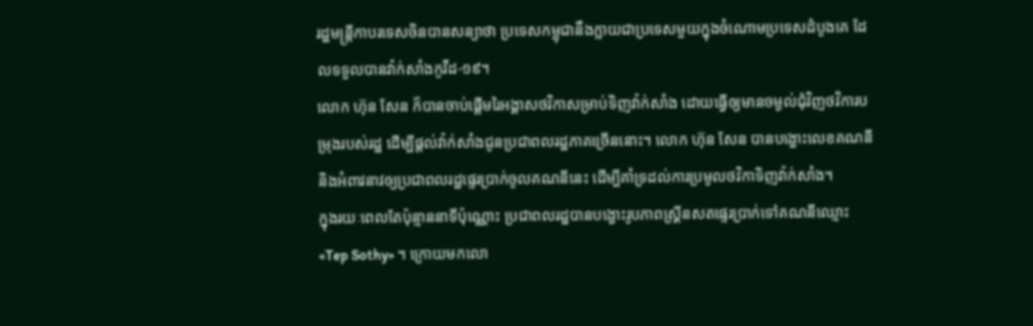រដ្ឋមន្ត្រីកាបរទេសចិនបានសន្យាថា ប្រទេសកម្ពុជានឹងក្លាយជាប្រទេសមួយក្នុងចំណោមប្រទេសដំបូងគេ ដែលទទួលបានវ៉ាក់សាំងកូវីដ-១៩។
លោក ហ៊ុន សែន ក៏បានចាប់ផ្តើមរៃអង្គាសថវិកាសម្រាប់ទិញវ៉ាក់សាំង ដោយធ្វើឲ្យមានចម្ងល់ជុំវិញថវិការបម្រុងរបស់រដ្ឋ ដើម្បីផ្តល់វ៉ាក់សាំងជូនប្រជាពលរដ្ឋភាគច្រើននោះ។ លោក ហ៊ុន សែន បានបង្ហោះលេខគណនីនិងអំពាវនាវឲ្យប្រជាពលរដ្ឋផ្ទេរប្រាក់ចូលគណនីនេះ ដើម្បីគាំទ្រដល់ការប្រមូលថវិកាទិញវ៉ាក់សាំង។
ក្នុងរយៈពេលតែប៉ុន្មាននាទីប៉ុណ្ណោះ ប្រជាពលរដ្ឋបានបង្ហោះរូបភាពស្គ្រីនសតផ្ទេរប្រាក់ទៅគណនីឈ្មោះ «Tep Sothy» ។ ក្រោយមកលោ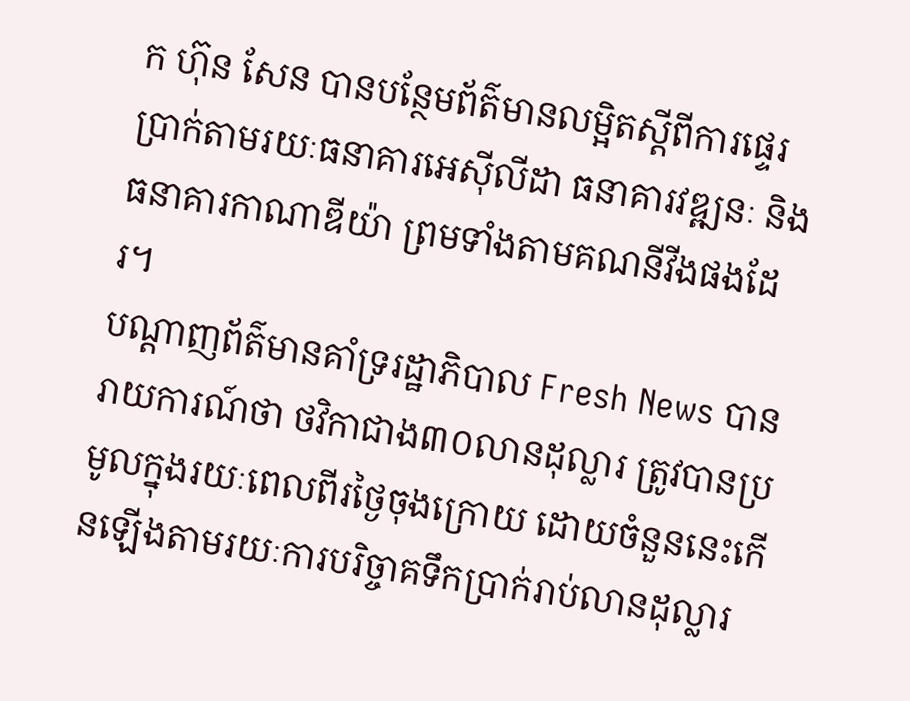ក ហ៊ុន សែន បានបន្ថែមព័ត៌មានលម្អិតស្តីពីការផ្ទេរប្រាក់តាមរយៈធនាគារអេស៊ីលីដា ធនាគារវឌ្ឍនៈ និងធនាគារកាណាឌីយ៉ា ព្រមទាំងតាមគណនីវីងផងដែរ។
បណ្តាញព័ត៌មានគាំទ្ររដ្ឋាភិបាល Fresh News បានរាយការណ៍ថា ថវិកាជាង៣០លានដុល្លារ ត្រូវបានប្រមូលក្នុងរយៈពេលពីរថ្ងៃចុងក្រោយ ដោយចំនួននេះកើនឡើងតាមរយៈការបរិច្ចាគទឹកប្រាក់រាប់លានដុល្លារ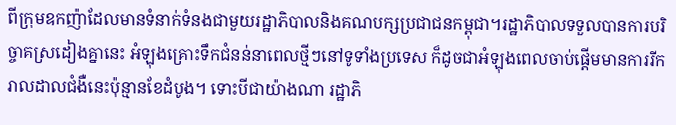ពីក្រុមឧកញ៉ាដែលមានទំនាក់ទំនងជាមួយរដ្ឋាភិបាលនិងគណបក្សប្រជាជនកម្ពុជា។រដ្ឋាភិបាលទទួលបានការបរិច្ចាគស្រដៀងគ្នានេះ អំឡុងគ្រោះទឹកជំនន់នាពេលថ្មីៗនៅទូទាំងប្រទេស ក៏ដូចជាអំឡុងពេលចាប់ផ្តើមមានការរីករាលដាលជំងឺនេះប៉ុន្មានខែដំបូង។ ទោះបីជាយ៉ាងណា រដ្ឋាភិ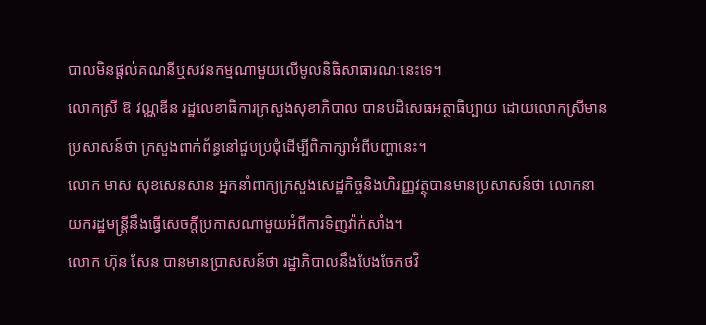បាលមិនផ្តល់គណនីឬសវនកម្មណាមួយលើមូលនិធិសាធារណៈនេះទេ។
លោកស្រី ឱ វណ្ណឌីន រដ្ឋលេខាធិការក្រសួងសុខាភិបាល បានបដិសេធអត្ថាធិប្បាយ ដោយលោកស្រីមានប្រសាសន៍ថា ក្រសួងពាក់ព័ន្ធនៅជួបប្រជុំដើម្បីពិភាក្សាអំពីបញ្ហានេះ។
លោក មាស សុខសេនសាន អ្នកនាំពាក្យក្រសួងសេដ្ឋកិច្ចនិងហិរញ្ញវត្ថុបានមានប្រសាសន៍ថា លោកនាយករដ្ឋមន្ត្រីនឹងធ្វើសេចក្តីប្រកាសណាមួយអំពីការទិញវ៉ាក់សាំង។
លោក ហ៊ុន សែន បានមានប្រាសសន៍ថា រដ្ឋាភិបាលនឹងបែងចែកថវិ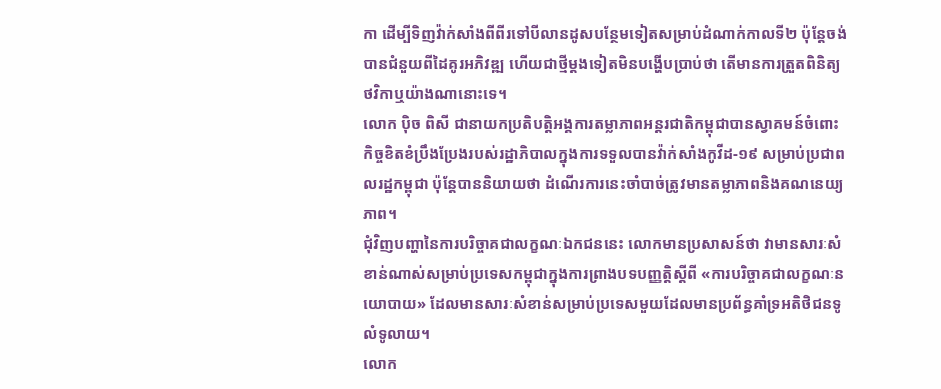កា ដើម្បីទិញវ៉ាក់សាំងពីពីរទៅបីលានដូសបន្ថែមទៀតសម្រាប់ដំណាក់កាលទី២ ប៉ុន្តែចង់បានជំនួយពីដៃគូរអភិវឌ្ឍ ហើយជាថ្មីម្តងទៀតមិនបង្ហើបប្រាប់ថា តើមានការត្រួតពិនិត្យថវិកាឬយ៉ាងណានោះទេ។
លោក ប៉ិច ពិសី ជានាយកប្រតិបត្តិអង្គការតម្លាភាពអន្តរជាតិកម្ពុជាបានស្វាគមន៍ចំពោះកិច្ចខិតខំប្រឹងប្រែងរបស់រដ្ឋាភិបាលក្នុងការទទួលបានវ៉ាក់សាំងកូវីដ-១៩ សម្រាប់ប្រជាពលរដ្ឋកម្ពុជា ប៉ុន្តែបាននិយាយថា ដំណើរការនេះចាំបាច់ត្រូវមានតម្លាភាពនិងគណនេយ្យភាព។
ជុំវិញបញ្ហានៃការបរិច្ចាគជាលក្ខណៈឯកជននេះ លោកមានប្រសាសន៍ថា វាមានសារៈសំខាន់ណាស់សម្រាប់ប្រទេសកម្ពុជាក្នុងការព្រាងបទបញ្ញត្តិស្តីពី «ការបរិច្ចាគជាលក្ខណៈនយោបាយ» ដែលមានសារៈសំខាន់សម្រាប់ប្រទេសមួយដែលមានប្រព័ន្ធគាំទ្រអតិថិជនទូលំទូលាយ។
លោក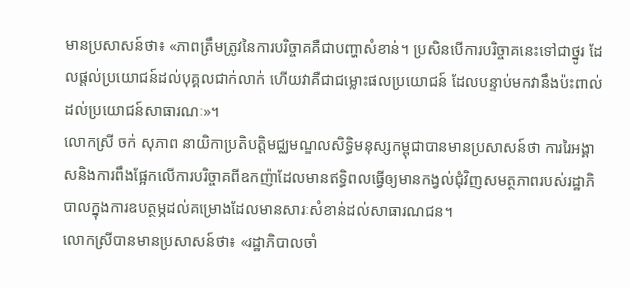មានប្រសាសន៍ថា៖ «ភាពត្រឹមត្រូវនៃការបរិច្ចាគគឺជាបញ្ហាសំខាន់។ ប្រសិនបើការបរិច្ចាគនេះទៅជាថ្នូរ ដែលផ្តល់ប្រយោជន៍ដល់បុគ្គលជាក់លាក់ ហើយវាគឺជាជម្លោះផលប្រយោជន៍ ដែលបន្ទាប់មកវានឹងប៉ះពាល់ដល់ប្រយោជន៍សាធារណៈ»។
លោកស្រី ចក់ សុភាព នាយិកាប្រតិបត្តិមជ្ឈមណ្ឌលសិទ្ធិមនុស្សកម្ពុជាបានមានប្រសាសន៍ថា ការរៃអង្គាសនិងការពឹងផ្អែកលើការបរិច្ចាគពីឧកញ៉ាដែលមានឥទ្ធិពលធ្វើឲ្យមានកង្វល់ជុំវិញសមត្ថភាពរបស់រដ្ឋាភិបាលក្នុងការឧបត្ថម្ភដល់គម្រោងដែលមានសារៈសំខាន់ដល់សាធារណជន។
លោកស្រីបានមានប្រសាសន៍ថា៖ «រដ្ឋាភិបាលចាំ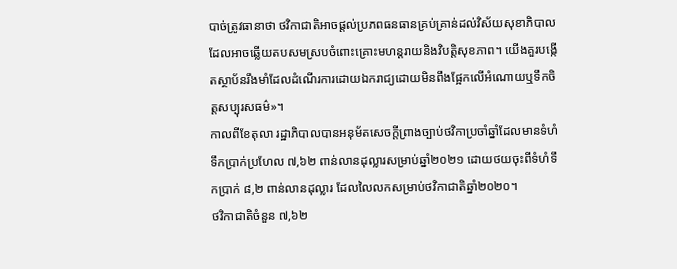បាច់ត្រូវធានាថា ថវិកាជាតិអាចផ្តល់ប្រភពធនធានគ្រប់គ្រាន់ដល់វិស័យសុខាភិបាល ដែលអាចឆ្លើយតបសមស្របចំពោះគ្រោះមហន្តរាយនិងវិបត្តិសុខភាព។ យើងគួរបង្កើតស្ថាប័នរឹងមាំដែលដំណើរការដោយឯករាជ្យដោយមិនពឹងផ្អែកលើអំណោយឬទឹកចិត្តសប្បុរសធម៌»។
កាលពីខែតុលា រដ្ឋាភិបាលបានអនុម័តសេចក្តីព្រាងច្បាប់ថវិកាប្រចាំឆ្នាំដែលមានទំហំទឹកប្រាក់ប្រហែល ៧,៦២ ពាន់លានដុល្លារសម្រាប់ឆ្នាំ២០២១ ដោយថយចុះពីទំហំទឹកប្រាក់ ៨,២ ពាន់លានដុល្លារ ដែលលៃលកសម្រាប់ថវិកាជាតិឆ្នាំ២០២០។
ថវិកាជាតិចំនួន ៧,៦២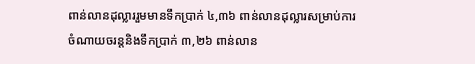ពាន់លានដុល្លាររួមមានទឹកប្រាក់ ៤,៣៦ ពាន់លានដុល្លារសម្រាប់ការចំណាយចរន្តនិងទឹកប្រាក់ ៣,២៦ ពាន់លាន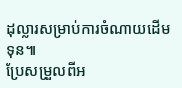ដុល្លារសម្រាប់ការចំណាយដើមទុន៕
ប្រែសម្រួលពីអ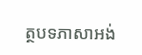ត្ថបទភាសាអង់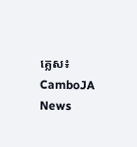គ្លេស៖ CamboJA News